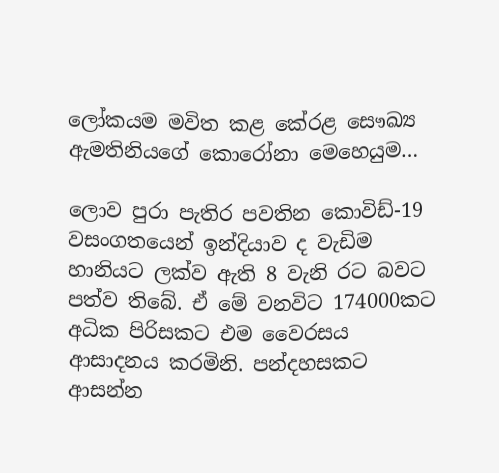ලෝකයම මවිත කළ කේරළ සෞඛ්‍ය ඇමතිනියගේ කොරෝනා මෙහෙයුම…

ලොව පුරා පැතිර පවතින කොවිඩ්-19 වසංගතයෙන් ඉන්දියාව ද වැඩිම හානියට ලක්ව ඇති 8 වැනි රට බවට පත්ව තිබේ. ඒ මේ වනවිට 174000කට අධික පිරිසකට එම වෛරසය ආසාදනය කරමිනි. පන්දහසකට ආසන්න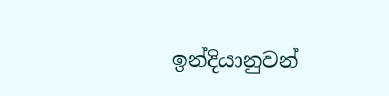ඉන්දියානුවන්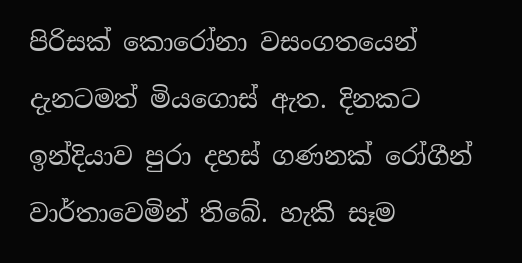පිරිසක් කොරෝනා වසංගතයෙන් දැනටමත් මියගොස් ඇත. දිනකට ඉන්දියාව පුරා දහස් ගණනක් රෝගීන් වාර්තාවෙමින් තිබේ. හැකි සෑම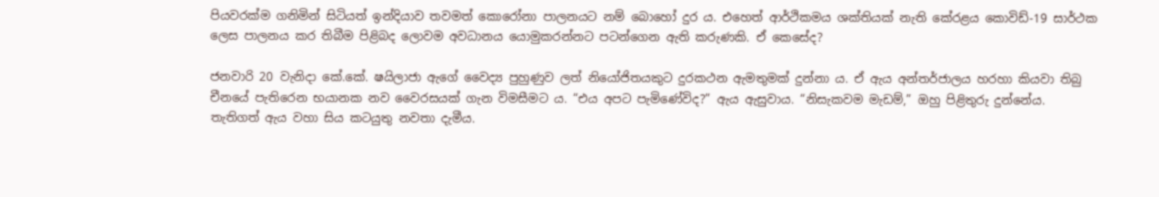පියවරක්ම ගනිමින් සිටියත් ඉන්දියාව තවමත් කොරෝනා පාලනයට නම් බොහෝ දුර ය. එහෙත් ආර්ථිකමය ශක්තියක් නැති කේරළය කොවිඩ්-19 සාර්ථක ලෙස පාලනය කර තිබීම පිළිබද ලොවම අවධානය යොමුකරන්නට පටන්ගෙන ඇති කරුණකි. ඒ කෙසේද?

ජනවාරි 20 වැනිදා කේ.කේ. ෂයිලාජා ඇගේ වෛද්‍ය පුහුණුව ලත් නියෝජිතයකුට දුරකථන ඇමතුමක් දුන්නා ය. ඒ ඇය අන්තර්ජාලය හරහා කියවා තිබු චීනයේ පැතිරෙන භයානක නව වෛරසයක් ගැන විමසීමට ය. “එය අපට පැමිණේවිද?” ඇය ඇසුවාය. “නිසැකවම මැඩම්,” ඔහු පිළිතුරු දුන්නේය. තැතිගත් ඇය වහා සිය කටයුතු නවතා දැමීය.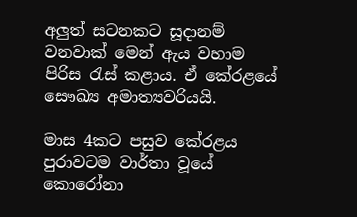අලුත් සටනකට සූදානම් වනවාක් මෙන් ඇය වහාම පිරිස රැස් කළාය. ඒ කේරළයේ සෞඛ්‍ය අමාත්‍යවරියයි.

මාස 4කට පසුව කේරළය පුරාවටම වාර්තා වූයේ කොරෝනා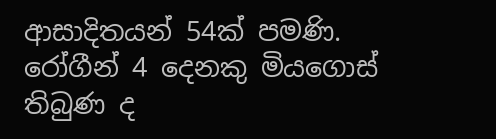ආසාදිතයන් 54ක් පමණි. රෝගීන් 4 දෙනකු මියගොස් තිබුණ ද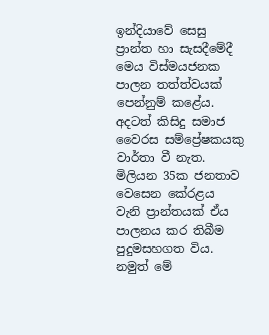ඉන්දියාවේ සෙසු ප්‍රාන්ත හා සැසදීමේදී මෙය විස්මයජනක පාලන තත්ත්වයක් පෙන්නුම් කළේය. අදටත් කිසිදු සමාජ වෛරස සම්ප්‍රේෂකයකු වාර්තා වී නැත. මිලියන 35ක ජනතාව වෙසෙන කේරළය වැනි ප්‍රාන්තයක් ඒය පාලනය කර තිබීම පුදුමසහගත විය. නමුත් මේ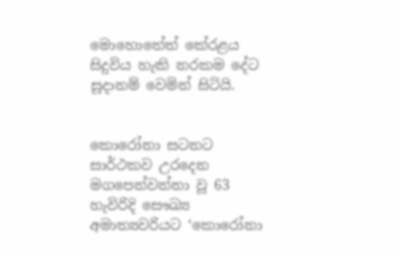මොහොතේත් කේරළය සිදුවිය හැකි නරකම දේට සූදානම් වෙමින් සිටියි.


කොරෝනා සටනට සාර්ථකව උරදෙන මගපෙන්වන්නා වූ 63 හැවිරිදි සෞඛ්‍ය අමාත්‍යවරියට ‘කොරෝනා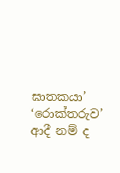ඝාතකයා’ ‘රොක්තරුව’ ආදී නම් ද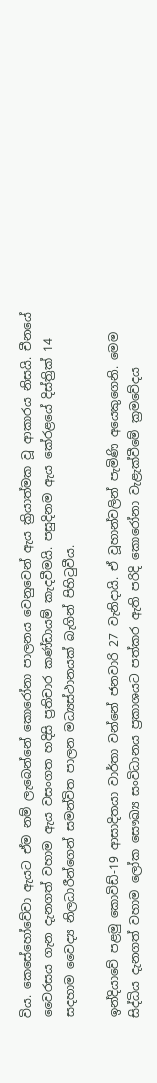විය. කෙසේහෝවේවා ඇයට ඒම නම් ලැබෙන්නේ කොරෝනා පාලනය වෙනුවෙන් ඇය ක්‍රියාත්මක වූ ආකාරය නිසයි. චීනයේ වෛරසය ගැන දැනගත් වහාම ඇය වසංගත හදිසි ප්‍රතිචාර කණ්ඩායම් කැදවීමයි. පසුදිනම ඇය කේරළයේ දිස්‍ත්‍රික් 14 සදහාම වෛද්‍ය නිලධාරීන්ගෙන් සමන්විත පාලන මධ්‍යස්ථානයක් බැගින් පිහිටුවීය.

ඉන්දියාවේ පළමු කොවිඩ්-19 ආසාදිතයා වාර්තා වන්නේ ජනවාරි 27 වැනිදායි. ඒ වූහාන්වලින් පැමිණි අයෙකුගෙනි. මෙම සිද්ධිය දැනගත් වහාම ලෝක සෞඛ්‍ය සංවිධානය ප්‍රකාශයට පත්කර ඇති පරිදි කොරෝනා වැළැක්වීමේ ක්‍රමවේදය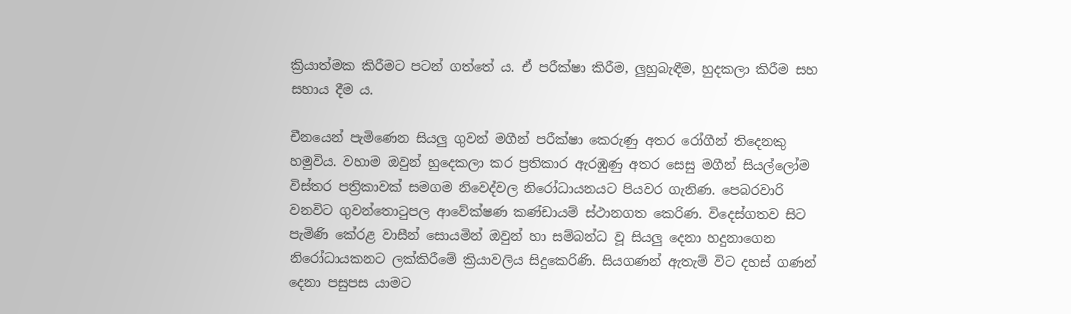ක්‍රියාත්මක කිරීමට පටන් ගත්තේ ය. ඒ පරීක්ෂා කිරීම, ලුහුබැඳීම, හුදකලා කිරීම සහ සහාය දීම ය.

චීනයෙන් පැමිණෙන සියලු ගුවන් මගීන් පරීක්ෂා කෙරුණු අතර රෝගීන් තිදෙනකු හමුවිය. වහාම ඔවුන් හුදෙකලා කර ප්‍රතිකාර ඇරඹුණු අතර සෙසු මගීන් සියල්ලෝම විස්තර පත්‍රිකාවක් සමගම නිවෙද්වල නිරෝධායනයට පියවර ගැනිණ. පෙබරවාරි වනවිට ගුවන්තොටුපල ආවේක්ෂණ කණ්ඩායම් ස්ථානගත කෙරිණ. විදෙස්ගතව සිට පැමිණි කේරළ වාසීන් සොයමින් ඔවුන් හා සම්බන්ධ වූ සියලු දෙනා හදුනාගෙන නිරෝධායකනට ලක්කිරීමේ ක්‍රියාවලිය සිදුකෙරිණි. සියගණන් ඇතැම් විට දහස් ගණන් දෙනා පසුපස යාමට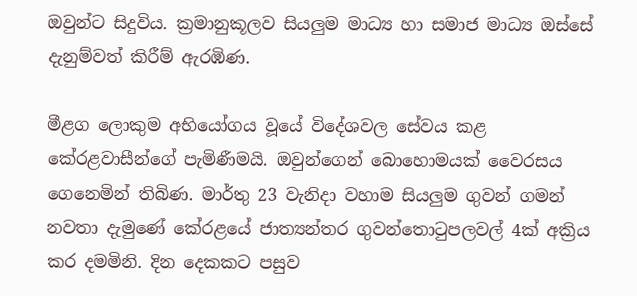ඔවුන්ට සිදුවිය. ක්‍රමානුකූලව සියලුම මාධ්‍ය හා සමාජ මාධ්‍ය ඔස්සේ දැනුම්වත් කිරීම් ඇරඹිණ.

මීළග ලොකුම අභියෝගය වූයේ විදේශවල සේවය කළ කේරළවාසීන්ගේ පැමිණීමයි. ඔවුන්ගෙන් බොහොමයක් වෛරසය ගෙනෙමින් තිබිණ. මාර්තු 23 වැනිදා වහාම සියලුම ගුවන් ගමන් නවතා දැමුණේ කේරළයේ ජාත්‍යන්තර ගුවන්තොටුපලවල් 4ක් අක්‍රිය කර දමමිනි. දින දෙකකට පසුව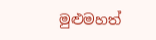මුළුමහත්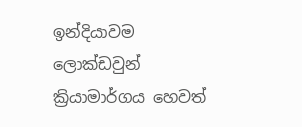ඉන්දියාවම ලොක්ඩවුන් ක්‍රියාමාර්ගය හෙවත්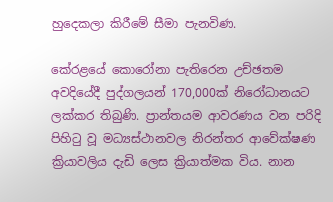හුදෙකලා කිරීමේ සීමා පැනවිණ.

කේරළයේ කොරෝනා පැතිරෙන උච්ඡතම අවදියේදී පුද්ගලයන් 170,000ක් නිරෝධානයට ලක්කර තිබුණි. ප්‍රාන්තයම ආවරණය වන පරිදි පිහිටු වූ මධ්‍යස්ථානවල නිරන්තර ආවේක්ෂණ ක්‍රියාවලිය දැඩි ලෙස ක්‍රියාත්මක විය. නාන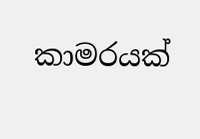කාමරයක්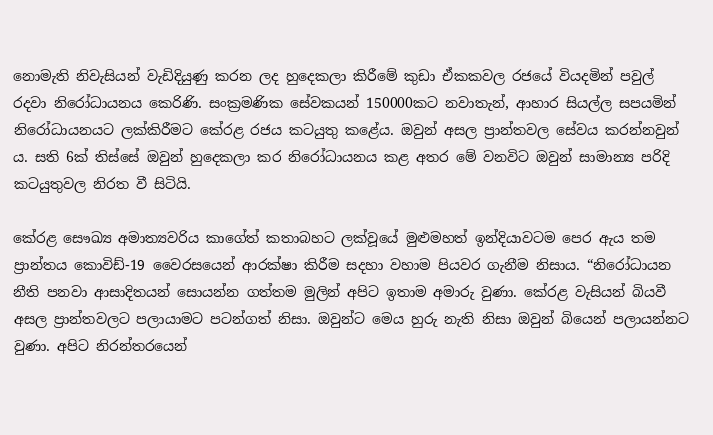නොමැති නිවැසියන් වැඩිදියුණු කරන ලද හුදෙකලා කිරීමේ කුඩා ඒකකවල රජයේ වියදමින් පවුල් රදවා නිරෝධායනය කෙරිණි. සංක්‍රමණික සේවකයන් 150000කට නවාතැන්, ආහාර සියල්ල සපයමින් නිරෝධායනයට ලක්කිරීමට කේරළ රජය කටයුතු කළේය. ඔවුන් අසල ප්‍රාන්තවල සේවය කරන්නවුන් ය. සති 6ක් තිස්සේ ඔවුන් හුදෙකලා කර නිරෝධායනය කළ අතර මේ වනවිට ඔවුන් සාමාන්‍ය පරිදි කටයුතුවල නිරත වී සිටියි.

කේරළ සෞඛ්‍ය අමාත්‍යවරිය කාගේත් කතාබහට ලක්වූයේ මුළුමහත් ඉන්දියාවටම පෙර ඇය තම ප්‍රාන්තය කොවිඩ්-19 වෛරසයෙන් ආරක්ෂා කිරීම සදහා වහාම පියවර ගැනීම නිසාය. “නිරෝධායන නීති පනවා ආසාදිතයන් සොයන්න ගත්තම මුලින් අපිට ඉතාම අමාරු වුණා. කේරළ වැසියන් බියවී අසල ප්‍රාන්තවලට පලායාමට පටන්ගත් නිසා. ඔවුන්ට මෙය හුරු නැති නිසා ඔවුන් බියෙන් පලායන්නට වුණා. අපිට නිරන්තරයෙන්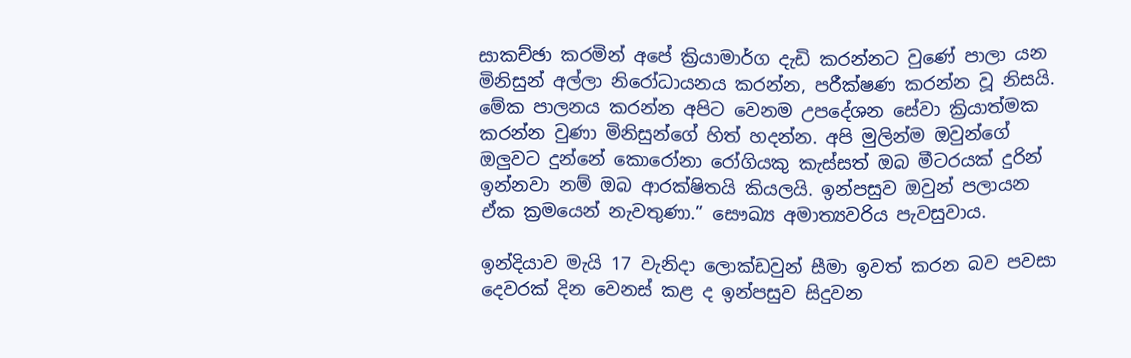සාකච්ඡා කරමින් අපේ ක්‍රියාමාර්ග දැඩි කරන්නට වුණේ පාලා යන මිනිසුන් අල්ලා නිරෝධායනය කරන්න, පරීක්ෂණ කරන්න වූ නිසයි. මේක පාලනය කරන්න අපිට වෙනම උපදේශන සේවා ක්‍රියාත්මක කරන්න වුණා මිනිසුන්ගේ හිත් හදන්න. අපි මුලින්ම ඔවුන්ගේ ඔලුවට දුන්නේ කොරෝනා රෝගියකු කැස්සත් ඔබ මීටරයක් දුරින් ඉන්නවා නම් ඔබ ආරක්ෂිතයි කියලයි. ඉන්පසුව ඔවුන් පලායන ඒක ක්‍රමයෙන් නැවතුණා.” සෞඛ්‍ය අමාත්‍යවරිය පැවසුවාය.

ඉන්දියාව මැයි 17 වැනිදා ලොක්ඩවුන් සීමා ඉවත් කරන බව පවසා දෙවරක් දින වෙනස් කළ ද ඉන්පසුව සිදුවන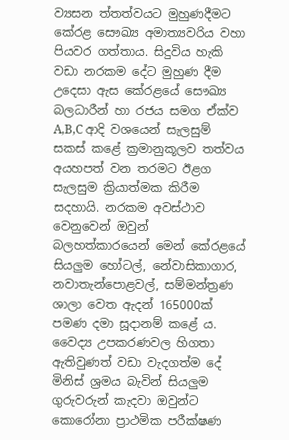ව්‍යසන ත්තත්වයට මුහුණදීමට කේරළ සෞඛ්‍ය අමාත්‍යවරිය වහා පියවර ගත්තාය. සිදුවිය හැකි වඩා නරකම දේට මුහුණ දීම උදෙසා ඇස කේරළයේ සෞඛ්‍ය බලධාරීන් හා රජය සමග ඒක්ව A,B,C ආදි වශයෙන් සැලසුම් සකස් කළේ ක්‍රමානුකූලව තත්වය අයහපත් වන තරමට ඊළග සැලසුම ක්‍රියාත්මක කිරීම සදහායි. නරකම අවස්ථාව වෙනුවෙන් ඔවුන් බලහත්කාරයෙන් මෙන් කේරළයේ සියලුම හෝටල්, නේවාසිකාගාර, නවාතැන්පොළවල්, සම්මන්ත්‍රණ ශාලා වෙත ඇදන් 165000ක් පමණ දමා සූදානම් කළේ ය. වෛද්‍ය උපකරණවල හිගතා ඇතිවුණත් වඩා වැදගත්ම දේ මිනිස් ශ්‍රමය බැවින් සියලුම ගුරුවරුන් කැදවා ඔවුන්ට කොරෝනා ප්‍රාථමික පරීක්ෂණ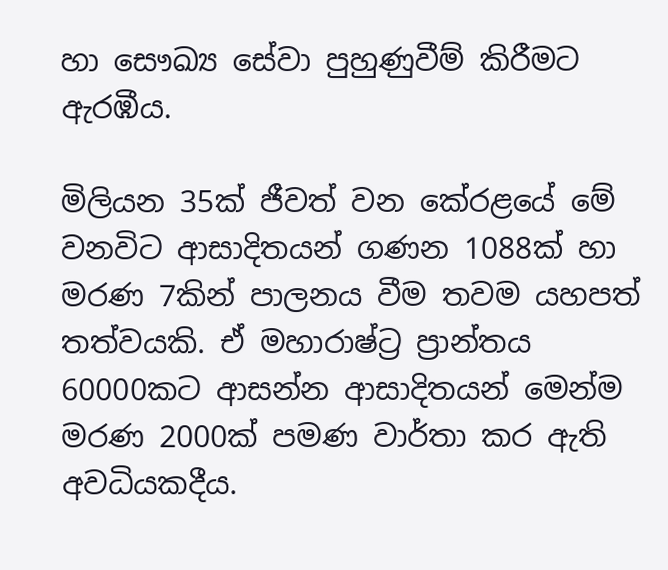හා සෞඛ්‍ය සේවා පුහුණුවීම් කිරීමට ඇරඹීය.

මිලියන 35ක් ජීවත් වන කේරළයේ මේ වනවිට ආසාදිතයන් ගණන 1088ක් හා මරණ 7කින් පාලනය වීම තවම යහපත් තත්වයකි. ඒ මහාරාෂ්ට්‍ර ප්‍රාන්තය 60000කට ආසන්න ආසාදිතයන් මෙන්ම මරණ 2000ක් පමණ වාර්තා කර ඇති අවධියකදීය.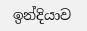ඉන්දියාව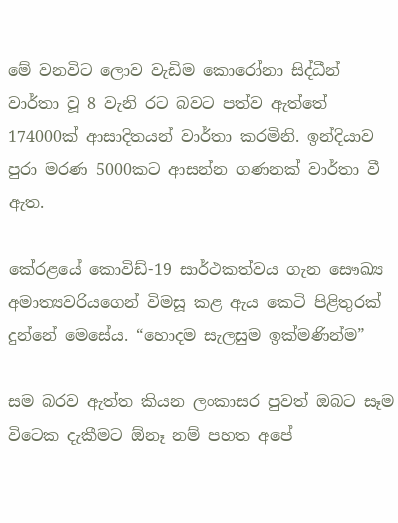මේ වනවිට ලොව වැඩිම කොරෝනා සිද්ධීන් වාර්තා වූ 8 වැනි රට බවට පත්ව ඇත්තේ 174000ක් ආසාදිතයන් වාර්තා කරමිනි. ඉන්දියාව පුරා මරණ 5000කට ආසන්න ගණනක් වාර්තා වී ඇත.

කේරළයේ කොවිඩ්-19 සාර්ථකත්වය ගැන සෞඛ්‍ය අමාත්‍යවරියගෙන් විමසූ කළ ඇය කෙටි පිළිතුරක් දුන්නේ මෙසේය. “හොදම සැලසුම ඉක්මණින්ම”

සම බරව ඇත්ත කියන ලංකාසර පුවත් ඔබට සෑම විටෙක දැකීමට ඕනෑ නම් පහත අපේ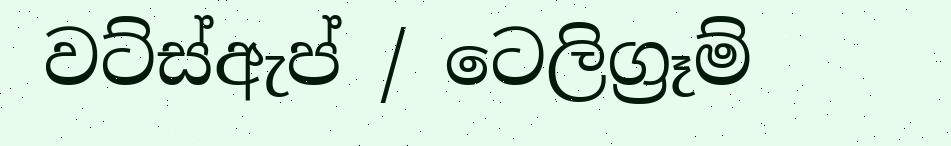වට්ස්ඇප් / ටෙලිග්‍රෑම්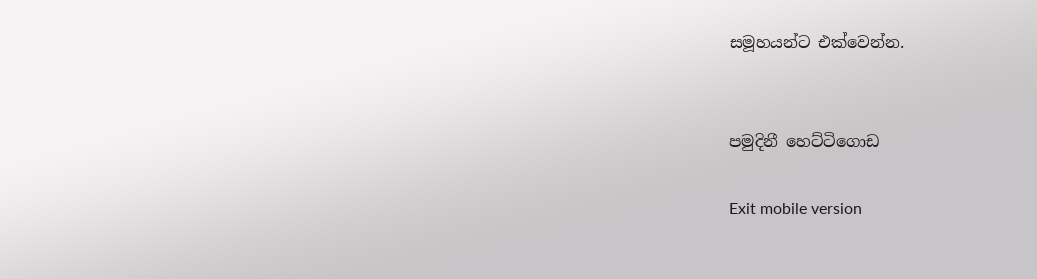සමූහයන්ට එක්වෙන්න.


පමුදිනී හෙට්ටිගොඩ

Exit mobile version